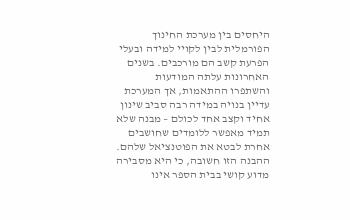היחסים בין מערכת החינוך הפורמלית לבין לקויי למידה ובעלי הפרעת קשב הם מורכבים. בשנים האחרונות עלתה המודעות והשתפרו ההתאמות, אך המערכת עדיין בנויה במידה רבה סביב שינון אחיד וקצב אחד לכולם – מבנה שלא תמיד מאפשר ללומדים שחושבים אחרת לבטא את הפוטנציאל שלהם. ההבנה הזו חשובה, כי היא מסבירה מדוע קושי בבית הספר אינו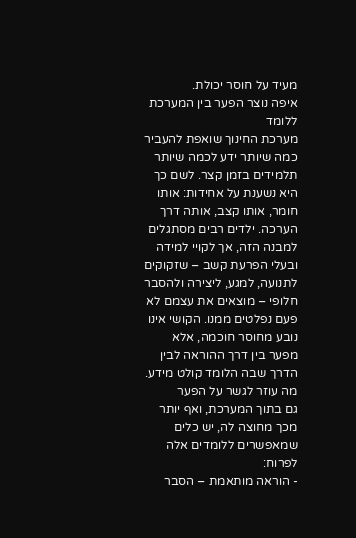מעיד על חוסר יכולת.
איפה נוצר הפער בין המערכת ללומד
מערכת החינוך שואפת להעביר כמה שיותר ידע לכמה שיותר תלמידים בזמן קצר. לשם כך היא נשענת על אחידות: אותו חומר, אותו קצב, אותה דרך הערכה. ילדים רבים מסתגלים למבנה הזה, אך לקויי למידה ובעלי הפרעת קשב – שזקוקים לתנועה, למגע, ליצירה ולהסבר חלופי – מוצאים את עצמם לא פעם נפלטים ממנו. הקושי אינו נובע מחוסר חוכמה, אלא מפער בין דרך ההוראה לבין הדרך שבה הלומד קולט מידע.
מה עוזר לגשר על הפער
גם בתוך המערכת, ואף יותר מכך מחוצה לה, יש כלים שמאפשרים ללומדים אלה לפרוח:
- הוראה מותאמת – הסבר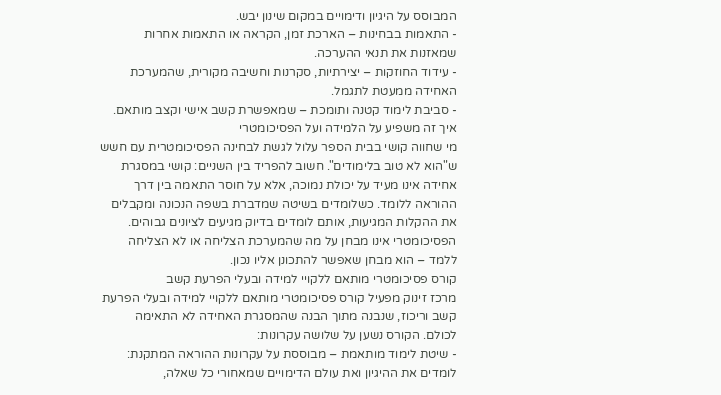המבוסס על היגיון ודימויים במקום שינון יבש.
- התאמות בבחינות – הארכת זמן, הקראה או התאמות אחרות שמאזנות את תנאי ההערכה.
- עידוד החוזקות – יצירתיות, סקרנות וחשיבה מקורית, שהמערכת האחידה ממעטת לתגמל.
- סביבת לימוד קטנה ותומכת – שמאפשרת קשב אישי וקצב מותאם.
איך זה משפיע על הלמידה ועל הפסיכומטרי
מי שחווה קושי בבית הספר עלול לגשת לבחינה הפסיכומטרית עם חשש ש"הוא לא טוב בלימודים". חשוב להפריד בין השניים: קושי במסגרת אחידה אינו מעיד על יכולת נמוכה, אלא על חוסר התאמה בין דרך ההוראה ללומד. כשלומדים בשיטה שמדברת בשפה הנכונה ומקבלים את ההקלות המגיעות, אותם לומדים בדיוק מגיעים לציונים גבוהים. הפסיכומטרי אינו מבחן על מה שהמערכת הצליחה או לא הצליחה ללמד – הוא מבחן שאפשר להתכונן אליו נכון.
קורס פסיכומטרי מותאם ללקויי למידה ובעלי הפרעת קשב
מרכז זינוק מפעיל קורס פסיכומטרי מותאם ללקויי למידה ובעלי הפרעת קשב וריכוז, שנבנה מתוך הבנה שהמסגרת האחידה לא התאימה לכולם. הקורס נשען על שלושה עקרונות:
- שיטת לימוד מותאמת – מבוססת על עקרונות ההוראה המתקנת: לומדים את ההיגיון ואת עולם הדימויים שמאחורי כל שאלה,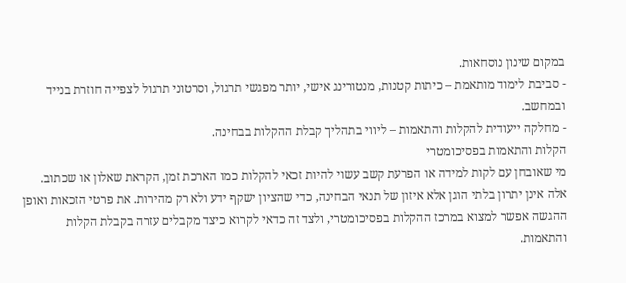במקום שינון נוסחאות.
- סביבת לימוד מותאמת – כיתות קטנות, מנטורינג אישי, יותר מפגשי תרגול, וסרטוני תרגול לצפייה חוזרת בנייד ובמחשב.
- מחלקה ייעודית להקלות והתאמות – ליווי בתהליך קבלת ההקלות בבחינה.
הקלות והתאמות בפסיכומטרי
מי שאובחן עם לקות למידה או הפרעת קשב עשוי להיות זכאי להקלות כמו הארכת זמן, הקראת שאלון או שכתוב. אלה אינן יתרון בלתי הוגן אלא איזון של תנאי הבחינה, כדי שהציון ישקף ידע ולא רק מהירות. את פרטי הזכאות ואופן ההגשה אפשר למצוא במרכז ההקלות בפסיכומטרי, ולצד זה כדאי לקרוא כיצד מקבלים עזרה בקבלת הקלות והתאמות.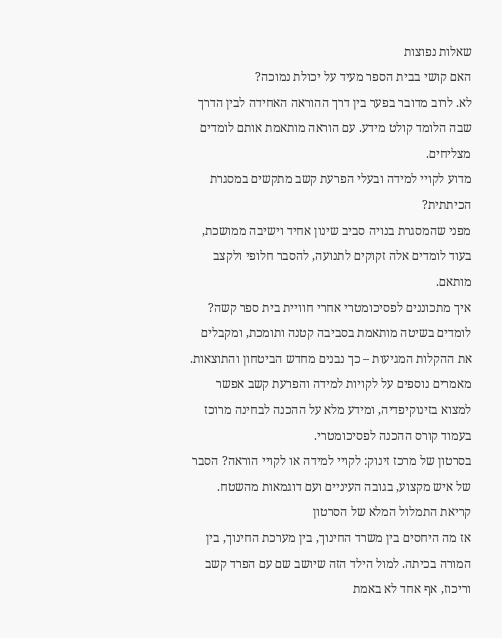שאלות נפוצות
האם קושי בבית הספר מעיד על יכולת נמוכה?
לא. לרוב מדובר בפער בין דרך ההוראה האחידה לבין הדרך שבה הלומד קולט מידע. עם הוראה מותאמת אותם לומדים מצליחים.
מדוע לקויי למידה ובעלי הפרעת קשב מתקשים במסגרת הכיתתית?
מפני שהמסגרת בנויה סביב שינון אחיד וישיבה ממושכת, בעוד לומדים אלה זקוקים לתנועה, להסבר חלופי ולקצב מותאם.
איך מתכוננים לפסיכומטרי אחרי חוויית בית ספר קשה?
לומדים בשיטה מותאמת בסביבה קטנה ותומכת, ומקבלים את ההקלות המגיעות – כך נבנים מחדש הביטחון והתוצאות.
מאמרים נוספים על לקויות למידה והפרעת קשב אפשר למצוא בזינוקיפדיה, ומידע מלא על ההכנה לבחינה מרוכז בעמוד קורס ההכנה לפסיכומטרי.
בסרטון של מרכז זינוק: לקויי למידה או לקויי הוראה? הסבר של איש מקצוע, בגובה העיניים ועם דוגמאות מהשטח.
קריאת התמלול המלא של הסרטון
אז מה היחסים בין משרד החינוך, בין מערכת החינוך, בין המורה בכיתה. למול הילד הזה שיושב שם עם הפרד קשב וריכוז, אף אחד לא באמת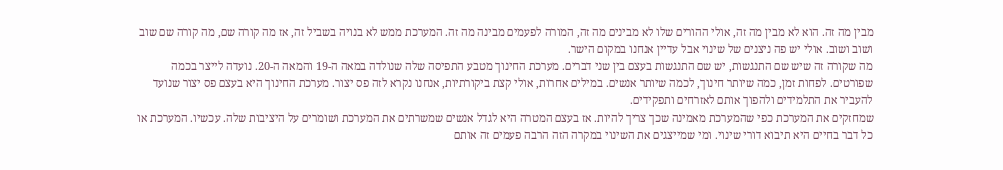מבין מה זה. הוא לא מבין מה זה, אולי ההורים שלו לא מבינים מה זה, המורה לפעמים מבינה מה זה. המערכת ממש לא בנויה בשביל זה, אז מה קורה שם, מה קורה שם שוב ושוב ושוב. אולי יש פה ניצנים של שינוי אבל עדיין אנחנו במקום הישר.
מה שקורה זה שיש שם התנגשות, יש שם התנגשות בעצם בין שני דברים. מערכת החינוך מטבע התפיסה שלה שנולדה במאה ה-19 והמאה ה-20. נועדה לייצר בכמה שפורטים. לפחות זמן, כמה שיותר חינוך, לכמה שיותר אנשים. במילים אחרות, אולי קצת ביקורתיות, אנחנו נקרא לזה פס יצור. מערכת החינוך היא בעצם פס יצור שנועד להעביר את התלמידים ולהפוך אותם לאזרחים ותפקידים.
שמחזקים את המערכת כפי שהמערכת מאמינה שכך צריך להיות. אז בעצם המטרה היא לגדל אנשים שמשרתים את המערכת ושומרים על היציבות שלה. עכשיו. המערכת או כל דבר בחיים היא תיבוא דורי שינוי. ומי שמייצגים את השינוי במקרה הזה הרבה פעמים זה אותם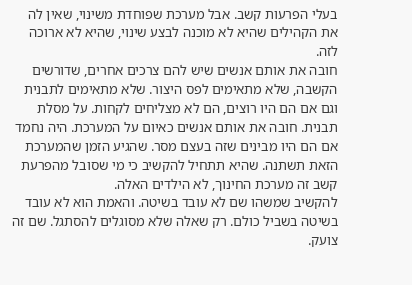בעלי הפרעות קשב. אבל מערכת שפוחדת משינוי, שאין לה את הקהילים שהיא לא מוכנה לבצע שינוי, שהיא לא ארוכה לזה.
חובה את אותם אנשים שיש להם צרכים אחרים, שדורשים הקשבה, שלא מתאימים לפס היצור. שלא מתאימים לתבנית וגם אם הם היו רוצים, הם לא מצליחים לקחות. על מסלת תבנית. חובה את אותם אנשים כאיום על המערכת. היה נחמד אם הם היו מבינים שזה בעצם מסר. שהגיע הזמן שהמערכת הזאת תשתנה. שהיא תתחיל להקשיב כי מי שסובל מהפרעת קשב זה מערכת החינוך, לא הילדים האלה.
להקשיב שמשהו שם לא עובד בשיטה. והאמת הוא לא עובד בשיטה בשביל כולם. רק שאלה שלא מסוגלים להסתגל. שם זה צועק.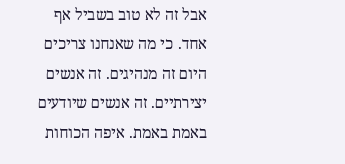אבל זה לא טוב בשביל אף אחד. כי מה שאנחנו צריכים היום זה מנהיגים. זה אנשים יצירתיים. זה אנשים שיודעים באמת באמת. איפה הכוחות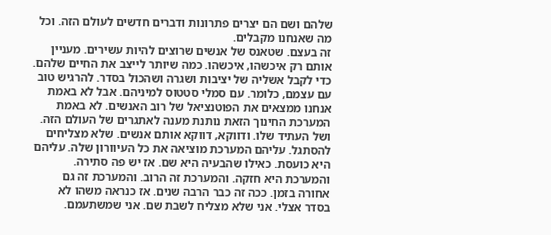שלהם ושם הם יצרים פתרונות ודברים חדשים לעולם הזה. וכל מה שאנחנו מקבלים.
זה בעצם. שטאנס של אנשים שרוצים להיות עשירים. מעניין אותם רק איכשהו, איכשהו. כמה שיותר לייצב את החיים שלהם. כדי לקבל אשליה של יציבות ושגרה ושהכול בסדר. להרגיש טוב עם עצמם, כלומר. עם סמלי סטטוס למיניהם. אבל לא באמת אנחנו ממצאים את הפוטנציאל של רוב האנשים. לא באמת המערכת החינוך הזאת נותנת מענה לאתגרים של העולם הזה.
ושל העתיד שלו. ודווקא, דווקא אותם אנשים. שלא מצליחים להסתגל. עליהם המערכת מוציאה את כל העיוורון שלה. עליהם היא כועסת. כאילו שהבעיה היא שם. אז יש פה סתירה. והמערכת היא חזקה. והמערכת זה הרוב. והמערכת זה גם אחורה בזמן. ככה זה כבר הרבה שנים. אז כנראה משהו לא בסדר אצלי. אני שלא מצליח לשבת שם. אני שמשתעמם.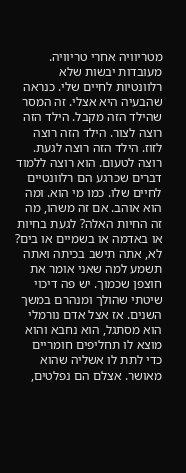מטריוויה אחרי טריוויה. מעובדות יבשות שלא רלוונטיות לחיים שלי. כנראה שהבעיה היא אצלי. זה המסר שהילד הזה מקבל. הילד הזה רוצה לצור. הילד הזה רוצה לזוז. הילד הזה רוצה לגעת. רוצה לטעום. הוא רוצה ללמוד דברים שכרגע הם רלוונטיים לחיים שלו. כמו מי הוא. ומה הוא אוהב. אם זה משהו, מה זה החיות האלה? לגעת בחיות או באדמה או בשמיים או בים?
לא, אתה תישב בכיתה ואתה תשמע למה שאני אומר את חוצפן שכמוך. יש פה דיכוי שיטתי שהולך ומנהרם במשך השנים. אז אצל אדם נורמלי הוא מסתגל, הוא נחבא והוא מוצא לו תחליפים חומריים כדי לתת לו אשליה שהוא מאושר. אצלם הם נפלטים,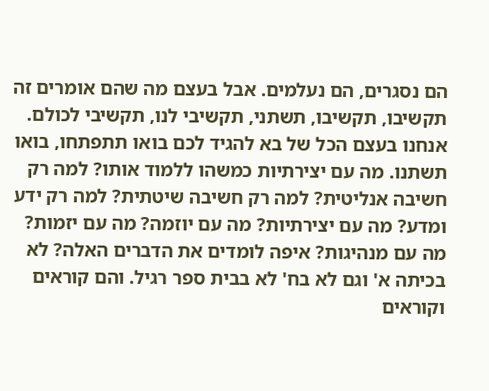הם נסגרים, הם נעלמים. אבל בעצם מה שהם אומרים זה תקשיבו, תקשיבו, תשתני, תקשיבי לנו, תקשיבי לכולם.
אנחנו בעצם הכל של בא להגיד לכם בואו תתפתחו, בואו תשתנו. מה עם יצירתיות כמשהו ללמוד אותו? למה רק חשיבה אנליטית? למה רק חשיבה שיטתית? למה רק ידע ומדע? מה עם יצירתיות? מה עם יוזמה? מה עם יזמות? מה עם מנהיגות? איפה לומדים את הדברים האלה? לא בכיתה א' וגם לא בח' לא בבית ספר רגיל. והם קוראים וקוראים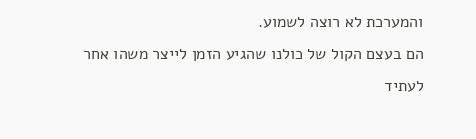והמערכת לא רוצה לשמוע.
הם בעצם הקול של כולנו שהגיע הזמן לייצר משהו אחר לעתיד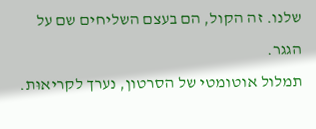שלנו. זה הקול, הם בעצם השליחים שם על הגגר.
תמלול אוטומטי של הסרטון, נערך לקריאוּת.